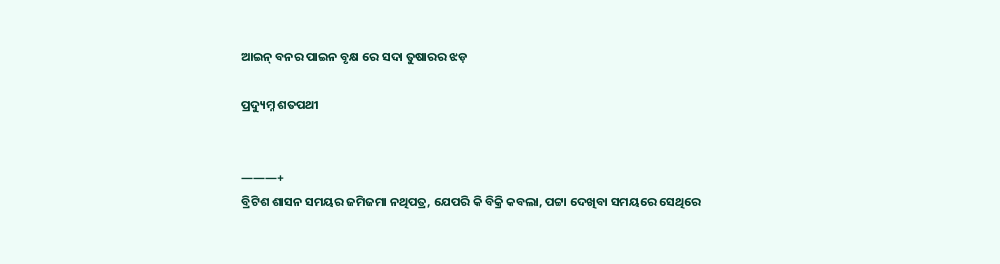ଆଇନ୍ ବନର ପାଇନ ବୃକ୍ଷ ରେ ସଦା ତୁଷାରର ଝଡ଼

ପ୍ରଦ୍ୟୁମ୍ନ ଶତପଥୀ


———+
ବ୍ରିଟିଶ ଶାସନ ସମୟର ଜମିଜମା ନଥିପତ୍ର, ଯେପରି କି ବିକ୍ରି କବଲା, ପଟ୍ଟା ଦେଖିବା ସମୟରେ ସେଥିରେ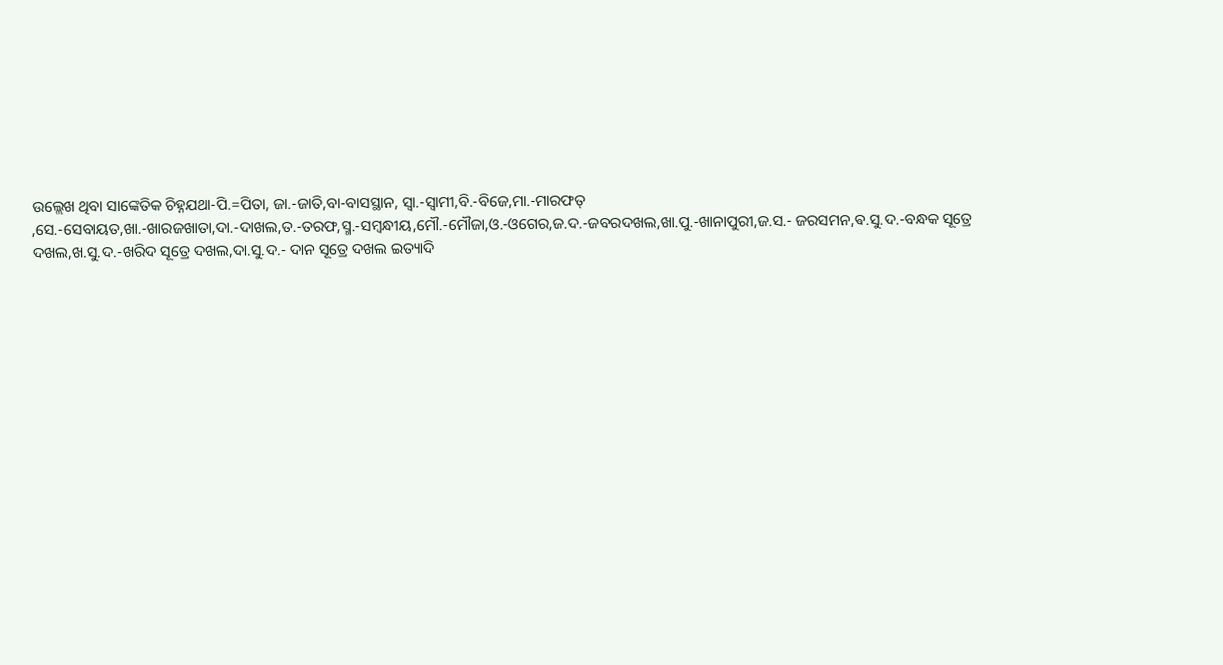ଉଲ୍ଲେଖ ଥିବା ସାଙ୍କେତିକ ଚିହ୍ନଯଥା-ପି.=ପିତା, ଜା.-ଜାତି,ବା-ବାସସ୍ଥାନ, ସ୍ବା.-ସ୍ବାମୀ,ବି.-ବିଜେ,ମା.-ମାରଫତ୍ ,ସେ.-ସେବାୟତ,ଖା.-ଖାରଜଖାତା,ଦା.-ଦାଖଲ,ତ.-ତରଫ,ସ୍ମ.-ସମ୍ବନ୍ଧୀୟ,ମୌ.-ମୌଜା,ଓ.-ଓଗେର,ଜ.ଦ.-ଜବରଦଖଲ,ଖା.ପୁ.-ଖାନାପୁରୀ,ଜ.ସ.- ଜରସମନ,ଵ.ସୁ.ଦ.-ବନ୍ଧକ ସୂତ୍ରେ ଦଖଲ,ଖ.ସୁ.ଦ.-ଖରିଦ ସୂତ୍ରେ ଦଖଲ,ଦା.ସୁ.ଦ.- ଦାନ ସୂତ୍ରେ ଦଖଲ ଇତ୍ୟାଦି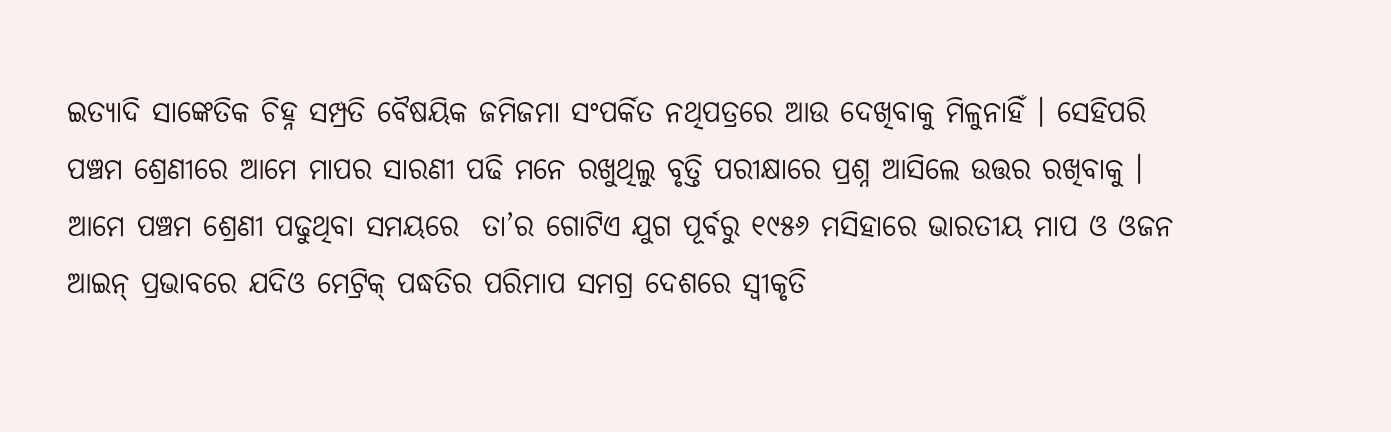ଇତ୍ୟାଦି ସାଙ୍କେତିକ ଚିହ୍ନ ସମ୍ପ୍ରତି ବୈଷୟିକ ଜମିଜମା ସଂପର୍କିତ ନଥିପତ୍ରରେ ଆଉ ଦେଖିବାକୁ ମିଳୁନାହିଁ । ସେହିପରି ପଞ୍ଚମ ଶ୍ରେଣୀରେ ଆମେ ମାପର ସାରଣୀ ପଢି ମନେ ରଖୁଥିଲୁ ବୃତ୍ତି ପରୀକ୍ଷାରେ ପ୍ରଶ୍ନ ଆସିଲେ ଉତ୍ତର ରଖିବାକୁ ।  ଆମେ ପଞ୍ଚମ ଶ୍ରେଣୀ ପଢୁଥିବା ସମୟରେ  ତା’ର ଗୋଟିଏ ଯୁଗ ପୂର୍ବରୁ ୧୯୫୬ ମସିହାରେ ଭାରତୀୟ ମାପ ଓ ଓଜନ ଆଇନ୍ ପ୍ରଭାବରେ ଯଦିଓ ମେଟ୍ରିକ୍ ପଦ୍ଧତିର ପରିମାପ ସମଗ୍ର ଦେଶରେ ସ୍ବୀକୃତି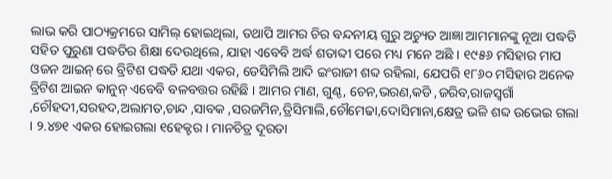ଲାଭ କରି ପାଠ୍ୟକ୍ରମରେ ସାମିଲ୍ ହୋଇଥିଲା, ତଥାପି ଆମର ଚିର ବନ୍ଦନୀୟ ଗୁରୁ ଅଚ୍ୟୁତ ଆଜ୍ଞା ଆମମାନଙ୍କୁ ନୂଆ ପଦ୍ଧତି ସହିତ ପୁରୁଣା ପଦ୍ଧତିର ଶିକ୍ଷା ଦେଉଥିଲେ, ଯାହା ଏବେବି ଅର୍ଦ୍ଧ ଶତାବ୍ଦୀ ପରେ ମଧ୍ୟ ମନେ ଅଛି । ୧୯୫୬ ମସିହାର ମାପ ଓଜନ ଆଇନ୍ ରେ ବ୍ରିଟିଶ ପଦ୍ଧତି ଯଥା ଏକର, ଡେସିମିଲି ଆଦି ଇଂରାଜୀ ଶବ୍ଦ ରହିଲା, ଯେପରି ୧୮୬୦ ମସିହାର ଅନେକ ବ୍ରିଟିଶ ଆଇନ କାନୁନ୍ ଏବେବି ବଳବତ୍ତର ରହିଛି । ଆମର ମାଣ, ଗୁଣ୍ଠ, ଚେନ,ଭରଣ,କଡି ,ଜରିବ,ରାଜସ୍ବଗାଁ ,ଚୌହଦୀ,ସରହଦ,ଅଲାମତ,ଚାନ୍ଦ ,ସାବକ ,ସରଜମିନ,ତ୍ରିସିମାଲି,ଚୌମେଢା,ଦୋସିମାନା,କ୍ଷେତ୍ର ଭଳି ଶବ୍ଦ ଉଭେଇ ଗଲା । ୨.୪୭୧ ଏକର ହୋଇଗଲା ୧ହେକ୍ଟର । ମାନଚିତ୍ର ଦୂରତା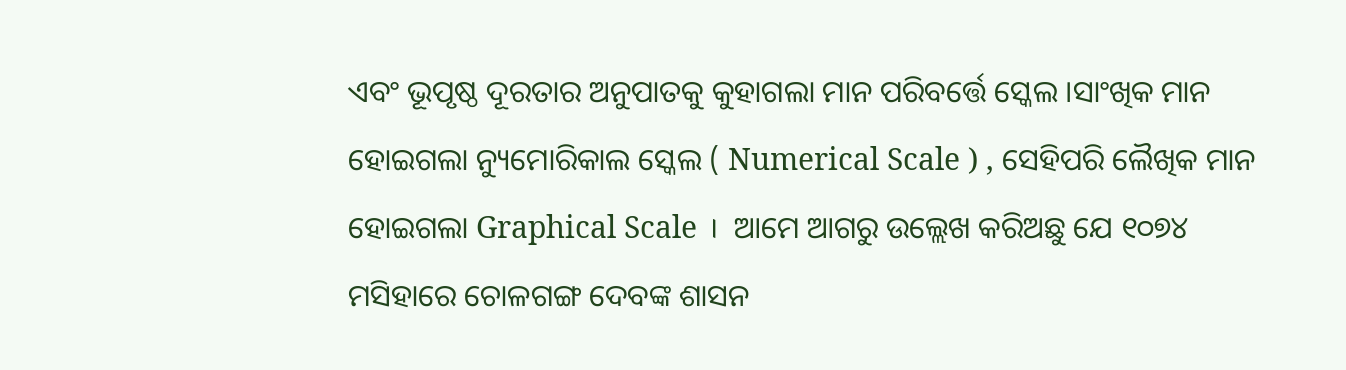ଏବଂ ଭୂପୃଷ୍ଠ ଦୂରତାର ଅନୁପାତକୁ କୁହାଗଲା ମାନ ପରିବର୍ତ୍ତେ ସ୍କେଲ ।ସାଂଖିକ ମାନ ହୋଇଗଲା ନ୍ୟୁମୋରିକାଲ ସ୍କେଲ ( Numerical Scale ) , ସେହିପରି ଲୈଖିକ ମାନ ହୋଇଗଲା Graphical Scale ।  ଆମେ ଆଗରୁ ଉଲ୍ଲେଖ କରିଅଛୁ ଯେ ୧୦୭୪ ମସିହାରେ ଚୋଳଗଙ୍ଗ ଦେବଙ୍କ ଶାସନ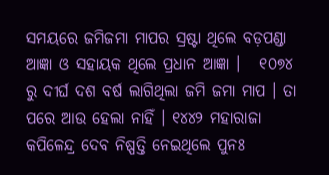ସମୟରେ ଜମିଜମା ମାପର ସ୍ରଷ୍ଟା ଥିଲେ ବଡ଼ପଣ୍ଡା ଆଜ୍ଞା ଓ ସହାୟକ ଥିଲେ ପ୍ରଧାନ ଆଜ୍ଞା ।   ୧୦୭୪ ରୁ ଦୀର୍ଘ ଦଶ ବର୍ଷ ଲାଗିଥିଲା ଜମି ଜମା ମାପ । ତା ପରେ ଆଉ ହେଲା ନାହିଁ । ୧୪୪୨ ମହାରାଜା କପିଳେନ୍ଦ୍ର ଦେବ ନିଷ୍ପତ୍ତି ନେଇଥିଲେ ପୁନଃ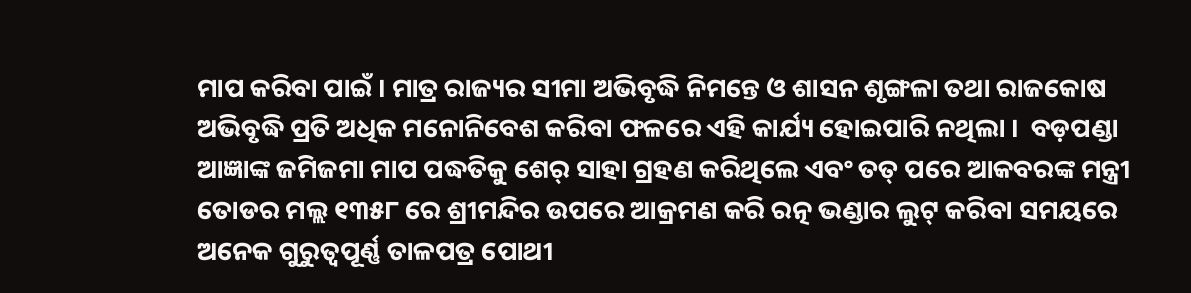ମାପ କରିବା ପାଇଁ । ମାତ୍ର ରାଜ୍ୟର ସୀମା ଅଭିବୃଦ୍ଧି ନିମନ୍ତେ ଓ ଶାସନ ଶୃଙ୍ଗଳା ତଥା ରାଜକୋଷ ଅଭିବୃଦ୍ଧି ପ୍ରତି ଅଧିକ ମନୋନିବେଶ କରିବା ଫଳରେ ଏହି କାର୍ଯ୍ୟ ହୋଇପାରି ନଥିଲା ।  ବଡ଼ପଣ୍ଡା ଆଜ୍ଞାଙ୍କ ଜମିଜମା ମାପ ପଦ୍ଧତିକୁ ଶେର୍ ସାହା ଗ୍ରହଣ କରିଥିଲେ ଏବଂ ତତ୍ ପରେ ଆକବରଙ୍କ ମନ୍ତ୍ରୀ ତୋଡର ମଲ୍ଲ ୧୩୫୮ ରେ ଶ୍ରୀମନ୍ଦିର ଉପରେ ଆକ୍ରମଣ କରି ରତ୍ନ ଭଣ୍ଡାର ଲୁଟ୍ କରିବା ସମୟରେ ଅନେକ ଗୁରୁତ୍ଵପୂର୍ଣ୍ଣ ତାଳପତ୍ର ପୋଥୀ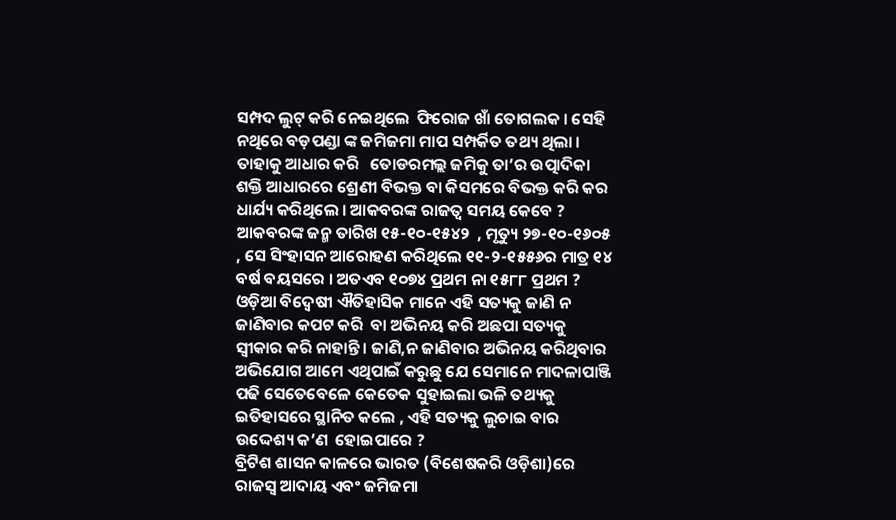ସମ୍ପଦ ଲୁଟ୍ କରି ନେଇଥିଲେ  ଫିରୋଜ ଖାଁ ତୋଗଲକ । ସେହି ନଥିରେ ବଡ଼ପଣ୍ଡା ଙ୍କ ଜମିଜମା ମାପ ସମ୍ପର୍କିତ ତଥ୍ୟ ଥିଲା । ତାହାକୁ ଆଧାର କରି   ତୋଡରମଲ୍ଲ ଜମିକୁ ତା’ର ଉତ୍ପାଦିକା ଶକ୍ତି ଆଧାରରେ ଶ୍ରେଣୀ ବିଭକ୍ତ ବା କିସମରେ ବିଭକ୍ତ କରି କର ଧାର୍ଯ୍ୟ କରିଥିଲେ । ଆକବରଙ୍କ ରାଜତ୍ଵ ସମୟ କେବେ ? ଆକବରଙ୍କ ଜନ୍ମ ତାରିଖ ୧୫-୧୦-୧୫୪୨  , ମୃତ୍ୟୁ ୨୭-୧୦-୧୬୦୫ , ସେ ସିଂହାସନ ଆରୋହଣ କରିଥିଲେ ୧୧-୨-୧୫୫୬ର ମାତ୍ର ୧୪ ବର୍ଷ ବୟସରେ । ଅତଏବ ୧୦୭୪ ପ୍ରଥମ ନା ୧୫୮୮ ପ୍ରଥମ ? ଓଡ଼ିଆ ବିଦ୍ବେଷୀ ଐତିହାସିକ ମାନେ ଏହି ସତ୍ୟକୁ ଜାଣି ନ ଜାଣିବାର କପଟ କରି  ବା ଅଭିନୟ କରି ଅଛପା ସତ୍ୟକୁ ସ୍ବୀକାର କରି ନାହାନ୍ତି । ଜାଣି,ନ ଜାଣିବାର ଅଭିନୟ କରିଥିବାର ଅଭିଯୋଗ ଆମେ ଏଥିପାଇଁ କରୁଛୁ ଯେ ସେମାନେ ମାଦଳାପାଞ୍ଜି ପଢି ସେତେବେଳେ କେତେକ ସୁହାଇଲା ଭଳି ତଥ୍ୟକୁ ଇତିହାସରେ ସ୍ଥାନିତ କଲେ , ଏହି ସତ୍ୟକୁ ଲୁଚାଇ ବାର ଉଦ୍ଦେଶ୍ୟ କ’ଣ  ହୋଇପାରେ ?
ବ୍ରିଟିଶ ଶାସନ କାଳରେ ଭାରତ (ବିଶେଷକରି ଓଡ଼ିଶା)ରେ ରାଜସ୍ୱ ଆଦାୟ ଏବଂ ଜମିଜମା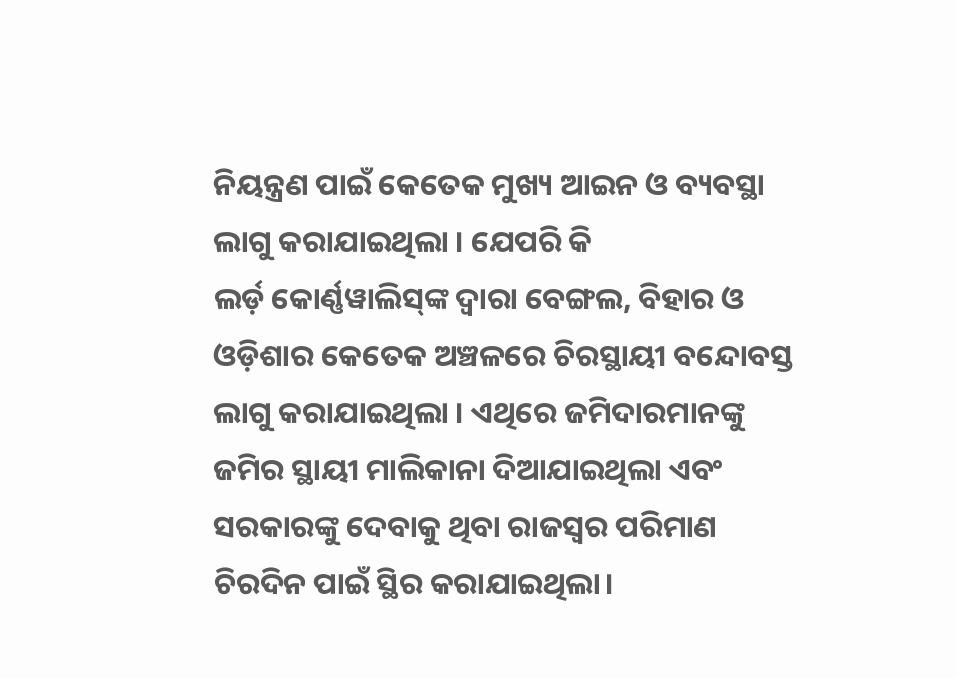ନିୟନ୍ତ୍ରଣ ପାଇଁ କେତେକ ମୁଖ୍ୟ ଆଇନ ଓ ବ୍ୟବସ୍ଥା ଲାଗୁ କରାଯାଇଥିଲା । ଯେପରି କି
ଲର୍ଡ଼ କୋର୍ଣ୍ଣୱାଲିସ୍‌ଙ୍କ ଦ୍ୱାରା ବେଙ୍ଗଲ, ବିହାର ଓ ଓଡ଼ିଶାର କେତେକ ଅଞ୍ଚଳରେ ଚିରସ୍ଥାୟୀ ବନ୍ଦୋବସ୍ତ ଲାଗୁ କରାଯାଇଥିଲା । ଏଥିରେ ଜମିଦାରମାନଙ୍କୁ ଜମିର ସ୍ଥାୟୀ ମାଲିକାନା ଦିଆଯାଇଥିଲା ଏବଂ ସରକାରଙ୍କୁ ଦେବାକୁ ଥିବା ରାଜସ୍ୱର ପରିମାଣ ଚିରଦିନ ପାଇଁ ସ୍ଥିର କରାଯାଇଥିଲା।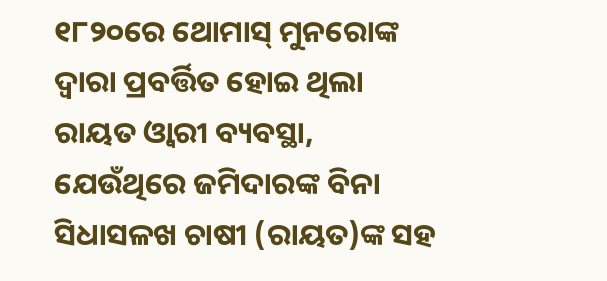୧୮୨୦ରେ ଥୋମାସ୍ ମୁନରୋଙ୍କ ଦ୍ୱାରା ପ୍ରବର୍ତ୍ତିତ ହୋଇ ଥିଲା ରାୟତ ଓ୍ବାରୀ ବ୍ୟବସ୍ଥା, ଯେଉଁଥିରେ ଜମିଦାରଙ୍କ ବିନା ସିଧାସଳଖ ଚାଷୀ (ରାୟତ)ଙ୍କ ସହ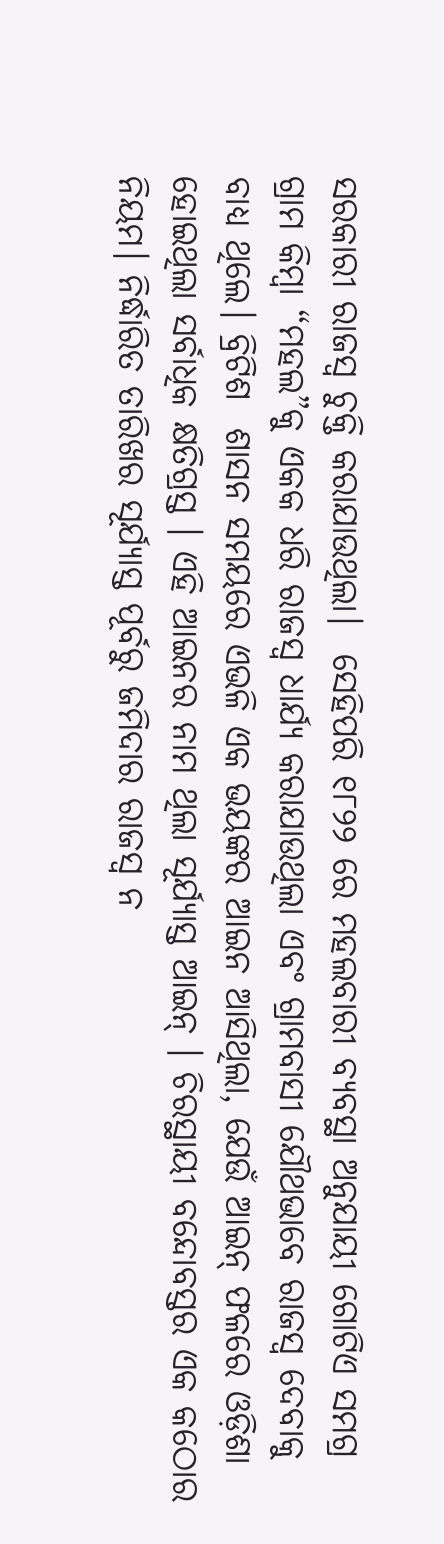ସରକାରୀ ରାଜସ୍ୱ ଚୁକ୍ତି କରାଯାଉଥିଲା।  ସେହିପରି ୧୮୨୨ ରେ ମହଲବାରୀ ବ୍ୟବସ୍ଥା ଅନୁଯାୟୀ ଗୋଟିଏ ସମଗ୍ର ଗ୍ରାମ କିମ୍ବା “ମହଲ”କୁ ଏକକ ଧରି ରାଜସ୍ୱ ଧାର୍ଯ୍ୟ କରାଯାଉଥିଲା ଏବଂ ଗ୍ରାମବାସୀ ଯୌଥଭାବେ ରାଜସ୍ୱ ଦେବାକୁ ବାଧ୍ୟ ଥିଲେ। ବ୍ରିଟିଶ  ଶାସନ ସମୟରେ ଏଭଳି ଏକ ଭୟଙ୍କର ଆଇନ ଆସିଥିଲା, ଯେଉଁ ଆଇନ୍ ଫଳରେ ଓଡ଼ିଶା ହୋଇଥିଲା ସର୍ବାଧିକ କ୍ଷତିଗ୍ରସ୍ତ । ଏହି ଆଇନର ନାମ ଥିଲା ସୂର୍ଯ୍ୟାସ୍ତ ଆଇନ୍ । ଚିରସ୍ଥାୟୀ ବନ୍ଦୋବସ୍ତର ଏକ କଠୋର ନିୟମ। ନିର୍ଦ୍ଧାରିତ ତାରିଖର ସୂର୍ଯ୍ୟାସ୍ତ ପୂର୍ବରୁ ଜମିଦାର ରାଜସ୍ୱ ନ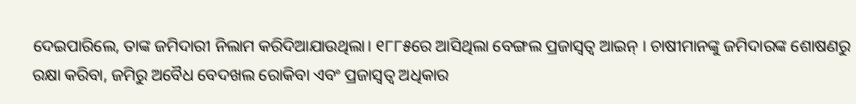ଦେଇପାରିଲେ, ତାଙ୍କ ଜମିଦାରୀ ନିଲାମ କରିଦିଆଯାଉଥିଲା। ୧୮୮୫ରେ ଆସିଥିଲା ବେଙ୍ଗଲ ପ୍ରଜାସ୍ବତ୍ବ ଆଇନ୍ । ଚାଷୀମାନଙ୍କୁ ଜମିଦାରଙ୍କ ଶୋଷଣରୁ ରକ୍ଷା କରିବା, ଜମିରୁ ଅବୈଧ ବେଦଖଲ ରୋକିବା ଏବଂ ପ୍ରଜାସ୍ୱତ୍ୱ ଅଧିକାର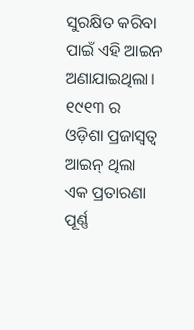ସୁରକ୍ଷିତ କରିବା ପାଇଁ ଏହି ଆଇନ ଅଣାଯାଇଥିଲା। ୧୯୧୩ ର ଓଡ଼ିଶା ପ୍ରଜାସ୍ବତ୍ବ ଆଇନ୍ ଥିଲା ଏକ ପ୍ରତାରଣା ପୂର୍ଣ୍ଣ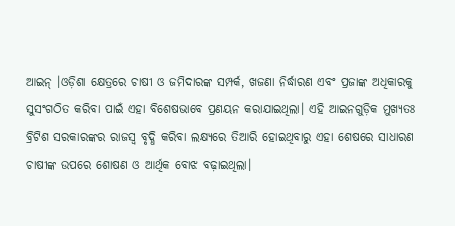ଆଇନ୍ ।ଓଡ଼ିଶା କ୍ଷେତ୍ରରେ ଚାଷୀ ଓ ଜମିଦାରଙ୍କ ସମ୍ପର୍କ, ଖଜଣା ନିର୍ଦ୍ଧାରଣ ଏବଂ ପ୍ରଜାଙ୍କ ଅଧିକାରକୁ ସୁସଂଗଠିତ କରିବା ପାଇଁ ଏହା ବିଶେଷଭାବେ ପ୍ରଣୟନ କରାଯାଇଥିଲା। ଏହି ଆଇନଗୁଡ଼ିକ ମୁଖ୍ୟତଃ ବ୍ରିଟିଶ ସରକାରଙ୍କର ରାଜସ୍ୱ ବୃଦ୍ଧି କରିବା ଲକ୍ଷ୍ୟରେ ତିଆରି ହୋଇଥିବାରୁ ଏହା ଶେଷରେ ସାଧାରଣ ଚାଷୀଙ୍କ ଉପରେ ଶୋଷଣ ଓ ଆର୍ଥିକ ବୋଝ ବଢ଼ାଇଥିଲା।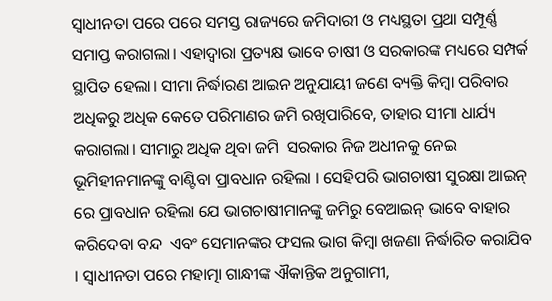ସ୍ୱାଧୀନତା ପରେ ପରେ ସମସ୍ତ ରାଜ୍ୟରେ ଜମିଦାରୀ ଓ ମଧ୍ୟସ୍ଥତା ପ୍ରଥା ସମ୍ପୂର୍ଣ୍ଣ ସମାପ୍ତ କରାଗଲା। ଏହାଦ୍ୱାରା ପ୍ରତ୍ୟକ୍ଷ ଭାବେ ଚାଷୀ ଓ ସରକାରଙ୍କ ମଧ୍ୟରେ ସମ୍ପର୍କ ସ୍ଥାପିତ ହେଲା। ସୀମା ନିର୍ଦ୍ଧାରଣ ଆଇନ ଅନୁଯାୟୀ ଜଣେ ବ୍ୟକ୍ତି କିମ୍ବା ପରିବାର ଅଧିକରୁ ଅଧିକ କେତେ ପରିମାଣର ଜମି ରଖିପାରିବେ, ତାହାର ସୀମା ଧାର୍ଯ୍ୟ କରାଗଲା। ସୀମାରୁ ଅଧିକ ଥିବା ଜମି  ସରକାର ନିଜ ଅଧୀନକୁ ନେଇ ଭୂମିହୀନମାନଙ୍କୁ ବାଣ୍ଟିବା ପ୍ରାବଧାନ ରହିଲା । ସେହିପରି ଭାଗଚାଷୀ ସୁରକ୍ଷା ଆଇନ୍ ରେ ପ୍ରାବଧାନ ରହିଲା ଯେ ଭାଗଚାଷୀମାନଙ୍କୁ ଜମିରୁ ବେଆଇନ୍ ଭାବେ ବାହାର କରିଦେବା ବନ୍ଦ  ଏବଂ ସେମାନଙ୍କର ଫସଲ ଭାଗ କିମ୍ବା ଖଜଣା ନିର୍ଦ୍ଧାରିତ କରାଯିବ । ସ୍ବାଧୀନତା ପରେ ମହାତ୍ମା ଗାନ୍ଧୀଙ୍କ ଐକାନ୍ତିକ ଅନୁଗାମୀ,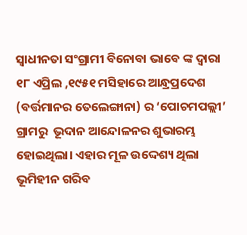ସ୍ବାଧୀନତା ସଂଗ୍ରାମୀ ବିନୋବା ଭାବେ ଙ୍କ ଦ୍ଵାରା ୧୮ ଏପ୍ରିଲ ,୧୯୫୧ ମସିହାରେ ଆନ୍ଧ୍ରପ୍ରଦେଶ (ବର୍ତ୍ତମାନର ତେଲେଙ୍ଗାନା) ର ‘ପୋଚମପଲ୍ଲୀ’ ଗ୍ରାମରୁ  ଭୂଦାନ ଆନ୍ଦୋଳନର ଶୁଭାରମ୍ଭ ହୋଇଥିଲା। ଏହାର ମୂଳ ଉଦ୍ଦେଶ୍ୟ ଥିଲା ଭୂମିହୀନ ଗରିବ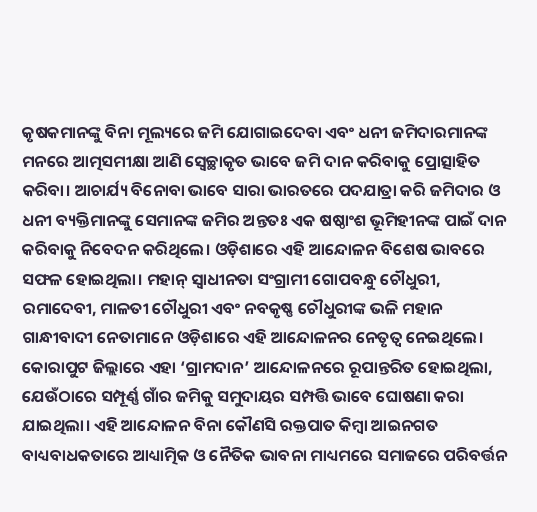କୃଷକମାନଙ୍କୁ ବିନା ମୂଲ୍ୟରେ ଜମି ଯୋଗାଇଦେବା ଏବଂ ଧନୀ ଜମିଦାରମାନଙ୍କ ମନରେ ଆତ୍ମସମୀକ୍ଷା ଆଣି ସ୍ୱେଚ୍ଛାକୃତ ଭାବେ ଜମି ଦାନ କରିବାକୁ ପ୍ରୋତ୍ସାହିତ କରିବା। ଆଚାର୍ଯ୍ୟ ବିନୋବା ଭାବେ ସାରା ଭାରତରେ ପଦଯାତ୍ରା କରି ଜମିଦାର ଓ ଧନୀ ବ୍ୟକ୍ତିମାନଙ୍କୁ ସେମାନଙ୍କ ଜମିର ଅନ୍ତତଃ ଏକ ଷଷ୍ଠାଂଶ ଭୂମିହୀନଙ୍କ ପାଇଁ ଦାନ କରିବାକୁ ନିବେଦନ କରିଥିଲେ। ଓଡ଼ିଶାରେ ଏହି ଆନ୍ଦୋଳନ ବିଶେଷ ଭାବରେ ସଫଳ ହୋଇଥିଲା। ମହାନ୍ ସ୍ବାଧୀନତା ସଂଗ୍ରାମୀ ଗୋପବନ୍ଧୁ ଚୌଧୁରୀ, ରମାଦେବୀ, ମାଳତୀ ଚୌଧୁରୀ ଏବଂ ନବକୃଷ୍ଣ ଚୌଧୁରୀଙ୍କ ଭଳି ମହାନ ଗାନ୍ଧୀବାଦୀ ନେତାମାନେ ଓଡ଼ିଶାରେ ଏହି ଆନ୍ଦୋଳନର ନେତୃତ୍ୱ ନେଇଥିଲେ। କୋରାପୁଟ ଜିଲ୍ଲାରେ ଏହା ‘ଗ୍ରାମଦାନ’ ଆନ୍ଦୋଳନରେ ରୂପାନ୍ତରିତ ହୋଇଥିଲା, ଯେଉଁଠାରେ ସମ୍ପୂର୍ଣ୍ଣ ଗାଁର ଜମିକୁ ସମୁଦାୟର ସମ୍ପତ୍ତି ଭାବେ ଘୋଷଣା କରା ଯାଇଥିଲା। ଏହି ଆନ୍ଦୋଳନ ବିନା କୌଣସି ରକ୍ତପାତ କିମ୍ବା ଆଇନଗତ ବାଧ୍ୟବାଧକତାରେ ଆଧ୍ୟାତ୍ମିକ ଓ ନୈତିକ ଭାବନା ମାଧ୍ୟମରେ ସମାଜରେ ପରିବର୍ତ୍ତନ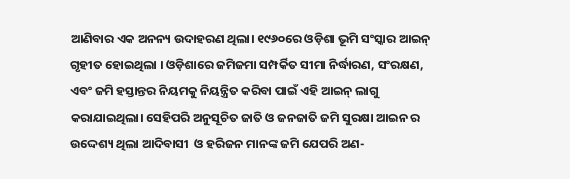ଆଣିବାର ଏକ ଅନନ୍ୟ ଉଦାହରଣ ଥିଲା। ୧୯୬୦ରେ ଓଡ଼ିଶା ଭୂମି ସଂସ୍କାର ଆଇନ୍ ଗୃହୀତ ହୋଇଥିଲା । ଓଡ଼ିଶାରେ ଜମିଜମା ସମ୍ପର୍କିତ ସୀମା ନିର୍ଦ୍ଧାରଣ, ସଂରକ୍ଷଣ, ଏବଂ ଜମି ହସ୍ତାନ୍ତର ନିୟମକୁ ନିୟନ୍ତ୍ରିତ କରିବା ପାଇଁ ଏହି ଆଇନ୍ ଲାଗୁ କରାଯାଇଥିଲା। ସେହିପରି ଅନୁସୂଚିତ ଜାତି ଓ ଜନଜାତି ଜମି ସୁରକ୍ଷା ଆଇନ ର ଉଦ୍ଦେଶ୍ୟ ଥିଲା ଆଦିବାସୀ  ଓ ହରିଜନ ମାନଙ୍କ ଜମି ଯେପରି ଅଣ-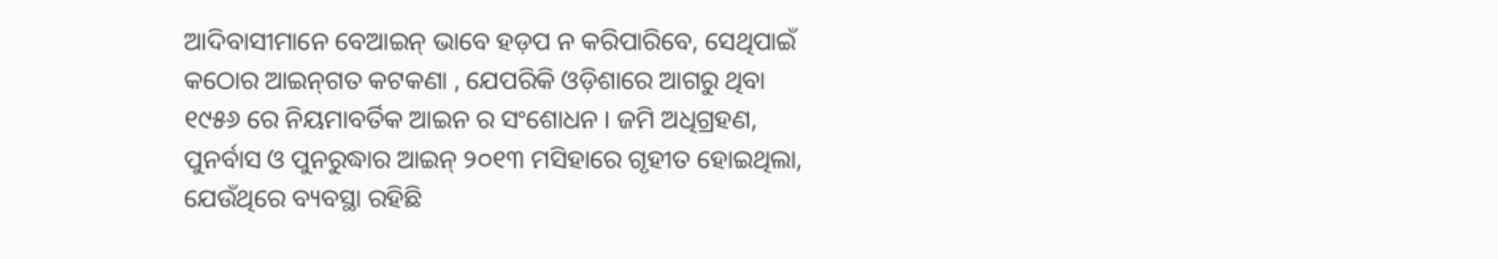ଆଦିବାସୀମାନେ ବେଆଇନ୍ ଭାବେ ହଡ଼ପ ନ କରିପାରିବେ, ସେଥିପାଇଁ କଠୋର ଆଇନ୍‌ଗତ କଟକଣା , ଯେପରିକି ଓଡ଼ିଶାରେ ଆଗରୁ ଥିବା ୧୯୫୬ ରେ ନିୟମାବର୍ତିକ ଆଇନ ର ସଂଶୋଧନ । ଜମି ଅଧିଗ୍ରହଣ, ପୁନର୍ବାସ ଓ ପୁନରୁଦ୍ଧାର ଆଇନ୍ ୨୦୧୩ ମସିହାରେ ଗୃହୀତ ହୋଇଥିଲା, ଯେଉଁଥିରେ ବ୍ୟବସ୍ଥା ରହିଛି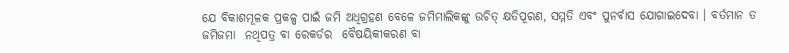ଯେ ବିକାଶମୂଳକ ପ୍ରକଳ୍ପ ପାଇଁ ଜମି ଅଧିଗ୍ରହଣ ବେଳେ ଜମିମାଲିକଙ୍କୁ ଉଚିତ୍ କ୍ଷତିପୂରଣ, ସମ୍ମତି ଏବଂ ପୁନର୍ବାସ ଯୋଗାଇଦେବା । ବର୍ତମାନ ତ ଜମିଜମା  ନଥିପତ୍ର ବା ରେକର୍ଡର  ବୈଷୟିକୀକରଣ ବା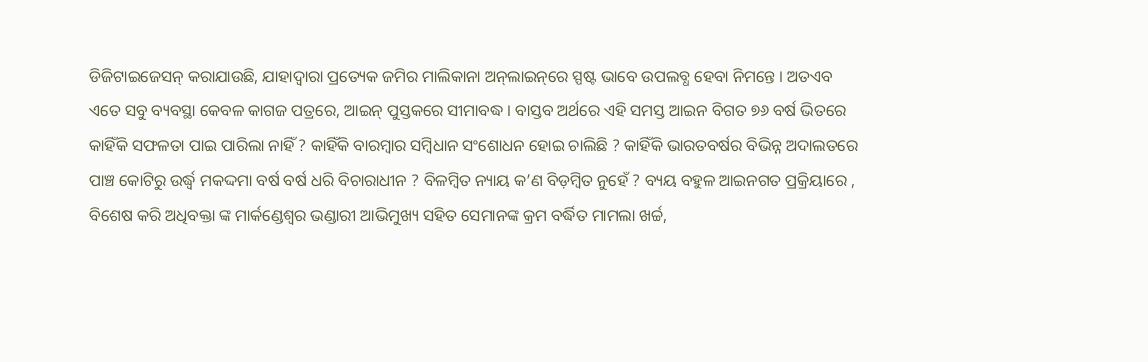ଡିଜିଟାଇଜେସନ୍ କରାଯାଉଛି, ଯାହାଦ୍ୱାରା ପ୍ରତ୍ୟେକ ଜମିର ମାଲିକାନା ଅନ୍‌ଲାଇନ୍‌ରେ ସ୍ପଷ୍ଟ ଭାବେ ଉପଲବ୍ଧ ହେବା ନିମନ୍ତେ । ଅତଏବ ଏତେ ସବୁ ବ୍ୟବସ୍ଥା କେବଳ କାଗଜ ପତ୍ରରେ, ଆଇନ୍ ପୁସ୍ତକରେ ସୀମାବଦ୍ଧ । ବାସ୍ତବ ଅର୍ଥରେ ଏହି ସମସ୍ତ ଆଇନ ବିଗତ ୭୬ ବର୍ଷ ଭିତରେ କାହିଁକି ସଫଳତା ପାଇ ପାରିଲା ନାହିଁ ? କାହିଁକି ବାରମ୍ବାର ସମ୍ବିଧାନ ସଂଶୋଧନ ହୋଇ ଚାଲିଛି ? କାହିଁକି ଭାରତବର୍ଷର ବିଭିନ୍ନ ଅଦାଲତରେ ପାଞ୍ଚ କୋଟିରୁ ଉର୍ଦ୍ଧ୍ବ ମକଦ୍ଦମା ବର୍ଷ ବର୍ଷ ଧରି ବିଚାରାଧୀନ ? ବିଳମ୍ବିତ ନ୍ୟାୟ କ’ଣ ବିଡ଼ମ୍ବିତ ନୁହେଁ ? ବ୍ୟୟ ବହୁଳ ଆଇନଗତ ପ୍ରକ୍ରିୟାରେ , ବିଶେଷ କରି ଅଧିବକ୍ତା ଙ୍କ ମାର୍କଣ୍ଡେଶ୍ବର ଭଣ୍ଡାରୀ ଆଭିମୁଖ୍ୟ ସହିତ ସେମାନଙ୍କ କ୍ରମ ବର୍ଦ୍ଧିତ ମାମଲା ଖର୍ଚ୍ଚ,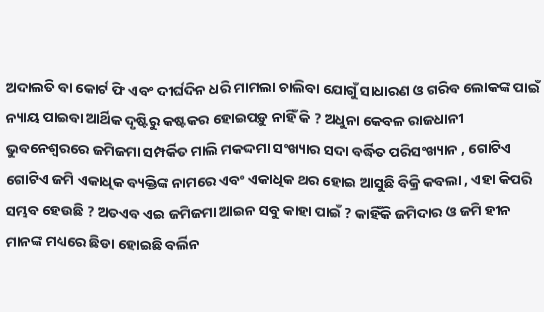ଅଦାଲତି ବା କୋର୍ଟ ଫି ଏବଂ ଦୀର୍ଘଦିନ ଧରି ମାମଲା ଚାଲିବା ଯୋଗୁଁ ସାଧାରଣ ଓ ଗରିବ ଲୋକଙ୍କ ପାଇଁ ନ୍ୟାୟ ପାଇବା ଆର୍ଥିକ ଦୃଷ୍ଟିରୁ କଷ୍ଟକର ହୋଇପଡ଼ୁ ନାହିଁ କି ? ଅଧୁନା କେବଳ ରାଜଧାନୀ ଭୁବନେଶ୍ବରରେ ଜମିଜମା ସମ୍ପର୍କିତ ମାଲି ମକଦ୍ଦମା ସଂଖ୍ୟାର ସଦା ବର୍ଦ୍ଧିତ ପରିସଂଖ୍ୟାନ , ଗୋଟିଏ ଗୋଟିଏ ଜମି ଏକାଧିକ ବ୍ୟକ୍ତିଙ୍କ ନାମରେ ଏବଂ ଏକାଧିକ ଥର ହୋଇ ଆସୁଛି ବିକ୍ରି କବଲା , ଏହା କିପରି ସମ୍ଭବ ହେଉଛି ? ଅତଏବ ଏଇ ଜମିଜମା ଆଇନ ସବୁ କାହା ପାଇଁ ? କାହିଁକି ଜମିଦାର ଓ ଜମି ହୀନ ମାନଙ୍କ ମଧ୍ୟରେ ଛିଡା ହୋଇଛି ବର୍ଲିନ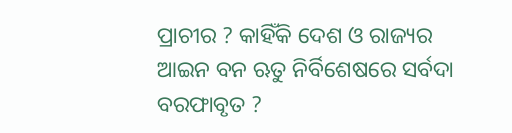ପ୍ରାଚୀର ? କାହିଁକି ଦେଶ ଓ ରାଜ୍ୟର ଆଇନ ବନ ଋତୁ ନିର୍ବିଶେଷରେ ସର୍ବଦା ବରଫାବୃତ ?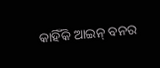କାହିଁକି ଆଇନ୍ ବନର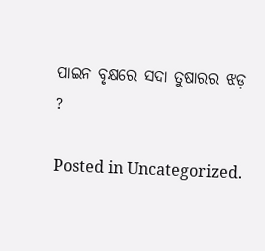ପାଇନ ବୃକ୍ଷରେ ସଦା ତୁଷାରର ଝଡ଼ ?

Posted in Uncategorized.